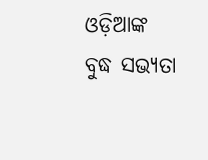ଓଡ଼ିଆଙ୍କ ବୁଦ୍ଧ ସଭ୍ୟତା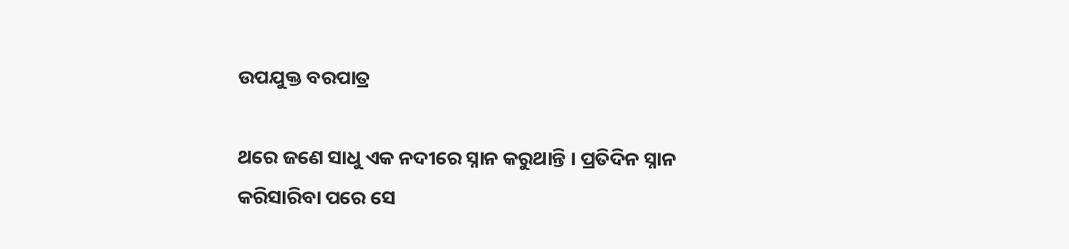ଉପଯୁକ୍ତ ବରପାତ୍ର

ଥରେ ଜଣେ ସାଧୁ ଏକ ନଦୀରେ ସ୍ନାନ କରୁଥାନ୍ତି । ପ୍ରତିଦିନ ସ୍ନାନ କରିସାରିବା ପରେ ସେ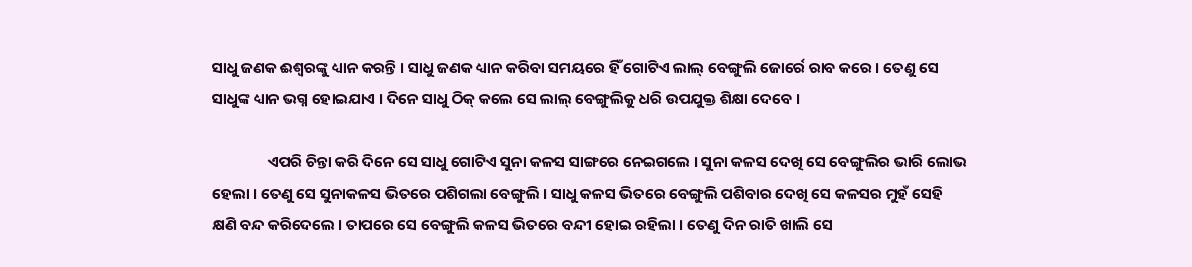ସାଧୁ ଜଣକ ଈଶ୍ୱରଙ୍କୁ ଧ୍ୟାନ କରନ୍ତି । ସାଧୁ ଜଣକ ଧ୍ୟାନ କରିବା ସମୟରେ ହିଁ ଗୋଟିଏ ଲାଲ୍ ବେଙ୍ଗୁଲି ଜୋର୍ରେ ରାବ କରେ । ତେଣୁ ସେ ସାଧୁଙ୍କ ଧ୍ୟାନ ଭଗ୍ନ ହୋଇଯାଏ । ଦିନେ ସାଧୁ ଠିକ୍ କଲେ ସେ ଲାଲ୍ ବେଙ୍ଗୁଲିକୁ ଧରି ଉପଯୁକ୍ତ ଶିକ୍ଷା ଦେବେ ।

                ଏପରି ଚିନ୍ତା କରି ଦିନେ ସେ ସାଧୁ ଗୋଟିଏ ସୁନା କଳସ ସାଙ୍ଗରେ ନେଇଗଲେ । ସୁନା କଳସ ଦେଖି ସେ ବେଙ୍ଗୁଲିର ଭାରି ଲୋଭ ହେଲା । ତେଣୁ ସେ ସୁନାକଳସ ଭିତରେ ପଶିଗଲା ବେଙ୍ଗୁଲି । ସାଧୁ କଳସ ଭିତରେ ବେଙ୍ଗୁଲି ପଶିବାର ଦେଖି ସେ କଳସର ମୁହଁ ସେହି କ୍ଷଣି ବନ୍ଦ କରିଦେଲେ । ତାପରେ ସେ ବେଙ୍ଗୁଲି କଳସ ଭିତରେ ବନ୍ଦୀ ହୋଇ ରହିଲା । ତେଣୁ ଦିନ ରାତି ଖାଲି ସେ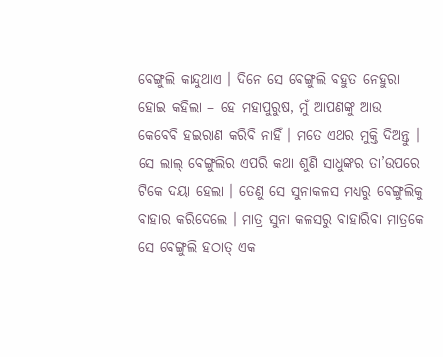ବେଙ୍ଗୁଲି କାନ୍ଦୁଥାଏ । ଦିନେ ସେ ବେଙ୍ଗୁଲି ବହୁତ ନେହୁରା ହୋଇ କହିଲା – ହେ ମହାପୁରୁଷ, ମୁଁ ଆପଣଙ୍କୁ ଆଉ କେବେବି ହଇରାଣ କରିବି ନାହିଁ । ମତେ ଏଥର ମୁକ୍ତି ଦିଅନ୍ତୁ । ସେ ଲାଲ୍ ବେଙ୍ଗୁଲିର ଏପରି କଥା ଶୁଣି ସାଧୁଙ୍କର ତା’ଉପରେ ଟିକେ ଦୟା ହେଲା । ତେଣୁ ସେ ସୁନାକଳସ ମଧ୍ୟରୁ ବେଙ୍ଗୁଲିକୁ ବାହାର କରିଦେଲେ । ମାତ୍ର ସୁନା କଳସରୁ ବାହାରିବା ମାତ୍ରକେ ସେ ବେଙ୍ଗୁଲି ହଠାତ୍ ଏକ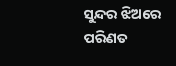ସୁନ୍ଦର ଝିଅରେ ପରିଣତ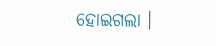ହୋଇଗଲା ।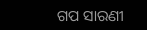ଗପ ସାରଣୀ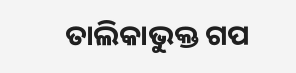ତାଲିକାଭୁକ୍ତ ଗପ